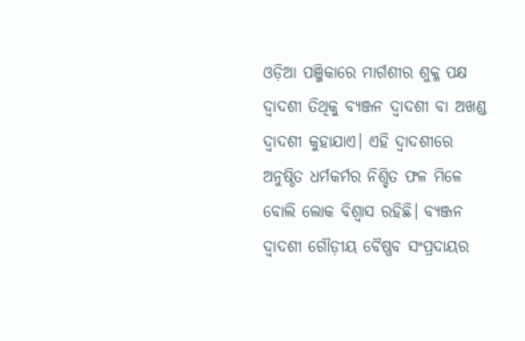ଓଡ଼ିଆ ପଞ୍ଜିକାରେ ମାର୍ଗଶୀର ଶୁକ୍ଳ ପକ୍ଷ ଦ୍ୱାଦଶୀ ତିଥିକୁ ବ୍ୟଞ୍ଜନ ଦ୍ୱାଦଶୀ ବା ଅଖଣ୍ଡ ଦ୍ୱାଦଶୀ କୁହାଯାଏ। ଏହି ଦ୍ୱାଦଶୀରେ ଅନୁଷ୍ଠିତ ଧର୍ମକର୍ମର ନିଶ୍ଚିତ ଫଳ ମିଳେ ବୋଲି ଲୋକ ବିଶ୍ୱାସ ରହିଛି। ବ୍ୟଞ୍ଜନ ଦ୍ୱାଦଶୀ ଗୌଡ଼ୀୟ ବୈଷ୍ଣବ ସଂପ୍ରଦାୟର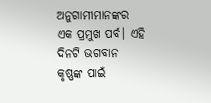ଅନୁଗାମୀମାନଙ୍କର ଏକ ପ୍ରମୁଖ ପର୍ବ। ଏହି ଦିନଟି ଭଗବାନ କୃଷ୍ଣଙ୍କ ପାଇଁ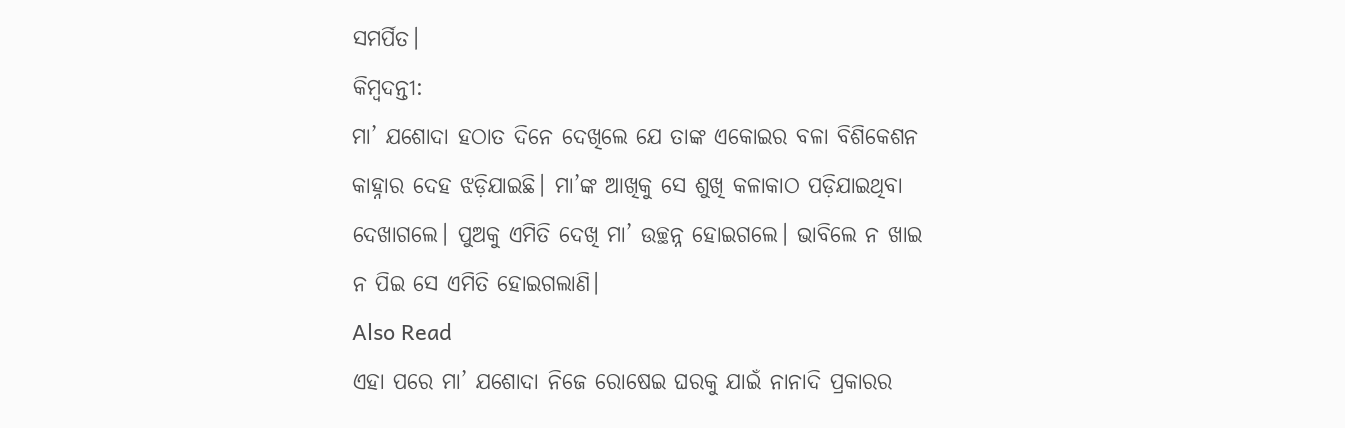ସମର୍ପିତ।
କିମ୍ବଦନ୍ତୀ:
ମା’ ଯଶୋଦା ହଠାତ ଦିନେ ଦେଖିଲେ ଯେ ତାଙ୍କ ଏକୋଇର ବଳା ବିଶିକେଶନ କାହ୍ନାର ଦେହ ଝଡ଼ିଯାଇଛି। ମା’ଙ୍କ ଆଖିକୁ ସେ ଶୁଖି କଳାକାଠ ପଡ଼ିଯାଇଥିବା ଦେଖାଗଲେ। ପୁଅକୁ ଏମିତି ଦେଖି ମା’ ଉଚ୍ଛନ୍ନ ହୋଇଗଲେ। ଭାବିଲେ ନ ଖାଇ ନ ପିଇ ସେ ଏମିତି ହୋଇଗଲାଣି।
Also Read
ଏହା ପରେ ମା’ ଯଶୋଦା ନିଜେ ରୋଷେଇ ଘରକୁ ଯାଇଁ ନାନାଦି ପ୍ରକାରର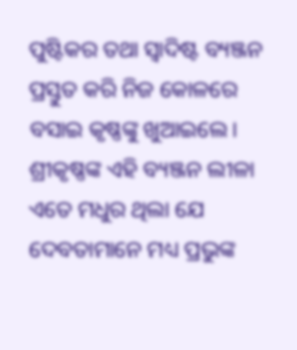ପୁଷ୍ଟିକର ତଥା ସ୍ୱାଦିଷ୍ଟ ବ୍ୟଞ୍ଜନ ପ୍ରସ୍ତୁତ କରି ନିଜ କୋଳରେ ବସାଇ କୃଷ୍ଣଙ୍କୁ ଖୁଆଇଲେ। ଶ୍ରୀକୃଷ୍ଣଙ୍କ ଏହି ବ୍ୟଞ୍ଜନ ଲୀଳା ଏତେ ମଧୁର ଥିଲା ଯେ ଦେବତାମାନେ ମଧ୍ୟ ପ୍ରଭୁଙ୍କ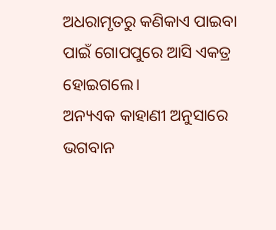ଅଧରାମୃତରୁ କଣିକାଏ ପାଇବା ପାଇଁ ଗୋପପୁରେ ଆସି ଏକତ୍ର ହୋଇଗଲେ।
ଅନ୍ୟଏକ କାହାଣୀ ଅନୁସାରେ ଭଗବାନ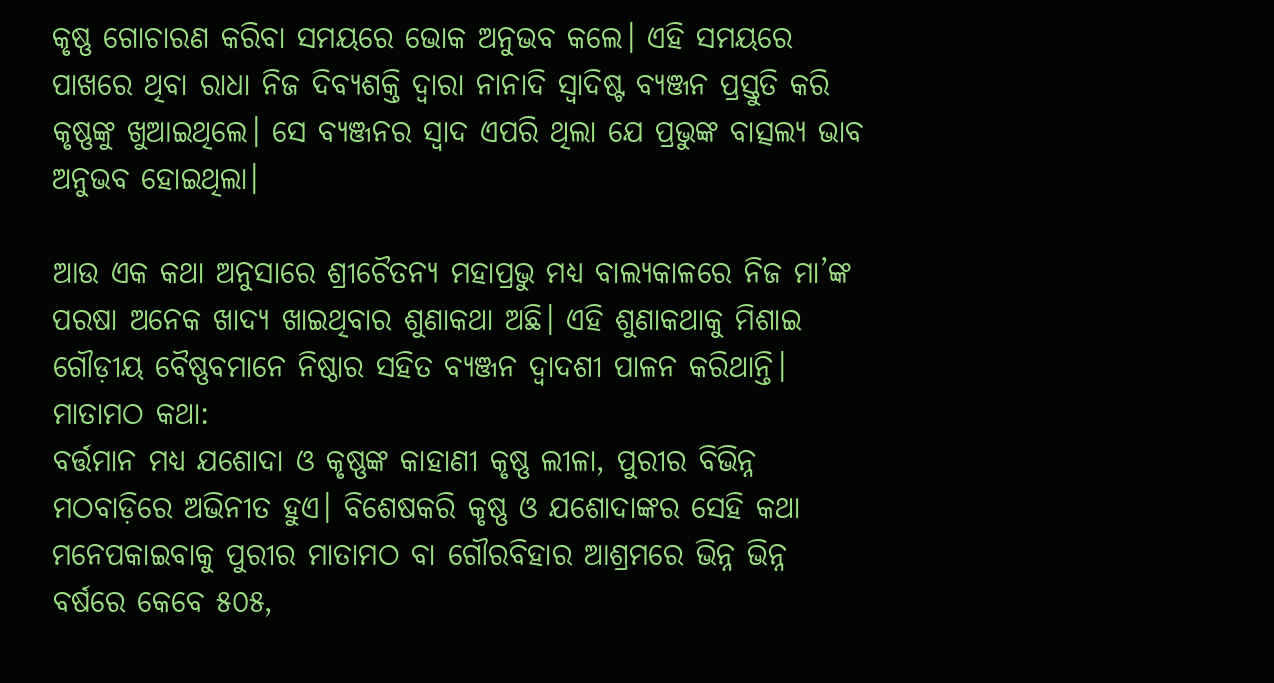କୃଷ୍ଣ ଗୋଚାରଣ କରିବା ସମୟରେ ଭୋକ ଅନୁଭବ କଲେ। ଏହି ସମୟରେ ପାଖରେ ଥିବା ରାଧା ନିଜ ଦିବ୍ୟଶକ୍ତି ଦ୍ୱାରା ନାନାଦି ସ୍ୱାଦିଷ୍ଟ ବ୍ୟଞ୍ଜନ ପ୍ରସ୍ତୁତି କରି କୃଷ୍ଣଙ୍କୁ ଖୁଆଇଥିଲେ। ସେ ବ୍ୟଞ୍ଜନର ସ୍ୱାଦ ଏପରି ଥିଲା ଯେ ପ୍ରଭୁଙ୍କ ବାତ୍ସଲ୍ୟ ଭାବ ଅନୁଭବ ହୋଇଥିଲା।

ଆଉ ଏକ କଥା ଅନୁସାରେ ଶ୍ରୀଚୈତନ୍ୟ ମହାପ୍ରଭୁ ମଧ୍ୟ ବାଲ୍ୟକାଳରେ ନିଜ ମା’ଙ୍କ ପରଷା ଅନେକ ଖାଦ୍ୟ ଖାଇଥିବାର ଶୁଣାକଥା ଅଛି। ଏହି ଶୁଣାକଥାକୁ ମିଶାଇ ଗୌଡ଼ୀୟ ବୈଷ୍ଣବମାନେ ନିଷ୍ଠାର ସହିତ ବ୍ୟଞ୍ଜନ ଦ୍ୱାଦଶୀ ପାଳନ କରିଥାନ୍ତି।
ମାତାମଠ କଥା:
ବର୍ତ୍ତମାନ ମଧ୍ୟ ଯଶୋଦା ଓ କୃଷ୍ଣଙ୍କ କାହାଣୀ କୃଷ୍ଣ ଲୀଳା, ପୁରୀର ବିଭିନ୍ନ ମଠବାଡ଼ିରେ ଅଭିନୀତ ହୁଏ। ବିଶେଷକରି କୃଷ୍ଣ ଓ ଯଶୋଦାଙ୍କର ସେହି କଥା ମନେପକାଇବାକୁ ପୁରୀର ମାତାମଠ ବା ଗୌରବିହାର ଆଶ୍ରମରେ ଭିନ୍ନ ଭିନ୍ନ ବର୍ଷରେ କେବେ ୫୦୫,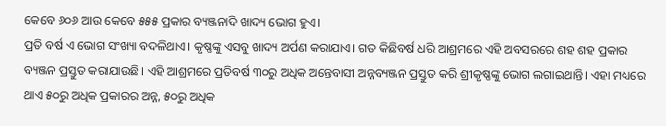କେବେ ୬୦୬ ଆଉ କେବେ ୫୫୫ ପ୍ରକାର ବ୍ୟଞ୍ଜନାଦି ଖାଦ୍ୟ ଭୋଗ ହୁଏ।
ପ୍ରତି ବର୍ଷ ଏ ଭୋଗ ସଂଖ୍ୟା ବଦଳିଥାଏ। କୃଷ୍ଣଙ୍କୁ ଏସବୁ ଖାଦ୍ୟ ଅର୍ପଣ କରାଯାଏ। ଗତ କିଛିବର୍ଷ ଧରି ଆଶ୍ରମରେ ଏହି ଅବସରରେ ଶହ ଶହ ପ୍ରକାର ବ୍ୟଞ୍ଜନ ପ୍ରସ୍ତୁତ କରାଯାଉଛି। ଏହି ଆଶ୍ରମରେ ପ୍ରତିବର୍ଷ ୩୦ରୁ ଅଧିକ ଅନ୍ତେବାସୀ ଅନ୍ନବ୍ୟଞ୍ଜନ ପ୍ରସ୍ତୁତ କରି ଶ୍ରୀକୃଷ୍ଣଙ୍କୁ ଭୋଗ ଲଗାଇଥାନ୍ତି। ଏହା ମଧ୍ୟରେ ଥାଏ ୫୦ରୁ ଅଧିକ ପ୍ରକାରର ଅନ୍ନ, ୫୦ରୁ ଅଧିକ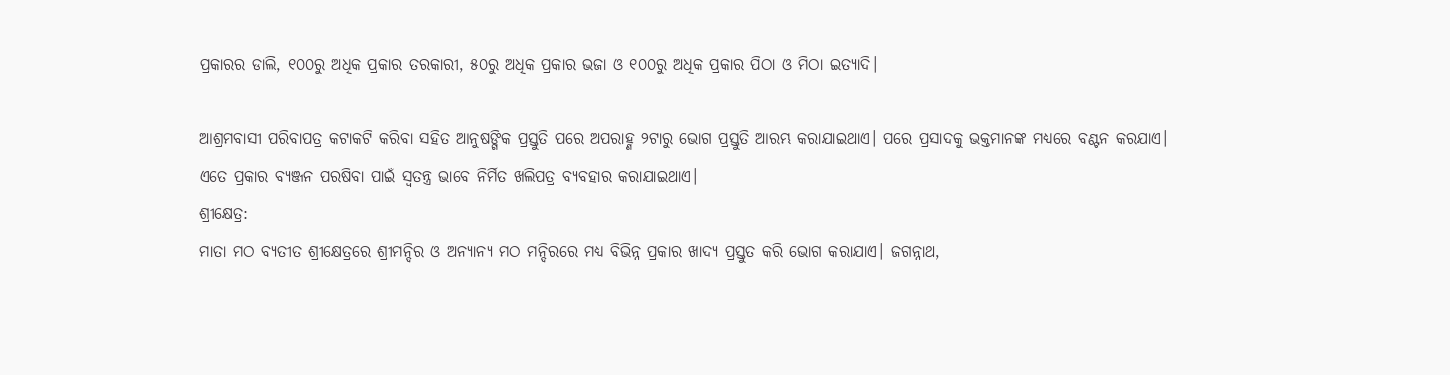ପ୍ରକାରର ଡାଲି, ୧୦୦ରୁ ଅଧିକ ପ୍ରକାର ତରକାରୀ, ୫୦ରୁ ଅଧିକ ପ୍ରକାର ଭଜା ଓ ୧୦୦ରୁ ଅଧିକ ପ୍ରକାର ପିଠା ଓ ମିଠା ଇତ୍ୟାଦି।

ଆଶ୍ରମବାସୀ ପରିବାପତ୍ର କଟାକଟି କରିବା ସହିତ ଆନୁଷଙ୍ଗିକ ପ୍ରସ୍ତୁତି ପରେ ଅପରାହ୍ଣ ୨ଟାରୁ ଭୋଗ ପ୍ରସ୍ତୁତି ଆରମ୍ଭ କରାଯାଇଥାଏ। ପରେ ପ୍ରସାଦକୁ ଭକ୍ତମାନଙ୍କ ମଧ୍ୟରେ ବଣ୍ଟନ କରଯାଏ। ଏତେ ପ୍ରକାର ବ୍ୟଞ୍ଜନ ପରଷିବା ପାଇଁ ସ୍ୱତନ୍ତ୍ର ଭାବେ ନିର୍ମିତ ଖଲିପତ୍ର ବ୍ୟବହାର କରାଯାଇଥାଏ।
ଶ୍ରୀକ୍ଷେତ୍ର:
ମାତା ମଠ ବ୍ୟତୀତ ଶ୍ରୀକ୍ଷେତ୍ରରେ ଶ୍ରୀମନ୍ଦିର ଓ ଅନ୍ୟାନ୍ୟ ମଠ ମନ୍ଦିରରେ ମଧ୍ୟ ବିଭିନ୍ନ ପ୍ରକାର ଖାଦ୍ୟ ପ୍ରସ୍ତୁତ କରି ଭୋଗ କରାଯାଏ। ଜଗନ୍ନାଥ,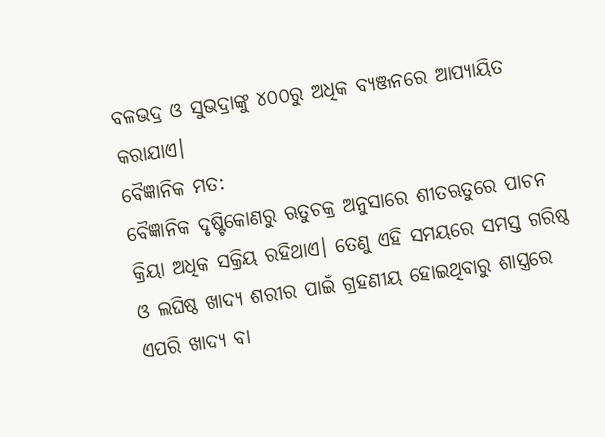ବଳଭଦ୍ର ଓ ସୁଭଦ୍ରାଙ୍କୁ ୪୦୦ରୁ ଅଧିକ ବ୍ୟଞ୍ଜନରେ ଆପ୍ୟାୟିତ କରାଯାଏ।
ବୈଜ୍ଞାନିକ ମତ:
ବୈଜ୍ଞାନିକ ଦୃଷ୍ଟିକୋଣରୁ ଋତୁଚକ୍ର ଅନୁସାରେ ଶୀତଋତୁରେ ପାଚନ କ୍ରିୟା ଅଧିକ ସକ୍ରିୟ ରହିଥାଏ। ତେଣୁ ଏହି ସମୟରେ ସମସ୍ତ ଗରିଷ୍ଠ ଓ ଲଘିଷ୍ଠ ଖାଦ୍ୟ ଶରୀର ପାଇଁ ଗ୍ରହଣୀୟ ହୋଇଥିବାରୁ ଶାସ୍ତ୍ରରେ ଏପରି ଖାଦ୍ୟ ବା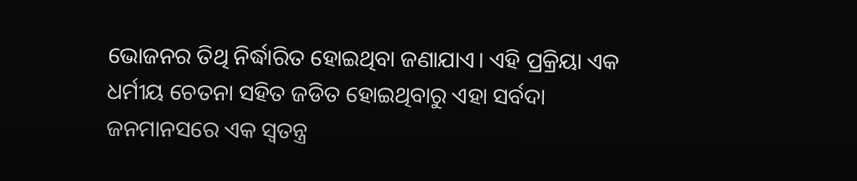ଭୋଜନର ତିଥି ନିର୍ଦ୍ଧାରିତ ହୋଇଥିବା ଜଣାଯାଏ। ଏହି ପ୍ରକ୍ରିୟା ଏକ ଧର୍ମୀୟ ଚେତନା ସହିତ ଜଡିତ ହୋଇଥିବାରୁ ଏହା ସର୍ବଦା ଜନମାନସରେ ଏକ ସ୍ୱତନ୍ତ୍ର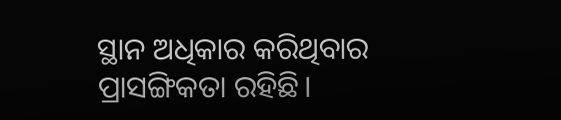ସ୍ଥାନ ଅଧିକାର କରିଥିବାର ପ୍ରାସଙ୍ଗିକତା ରହିଛି।